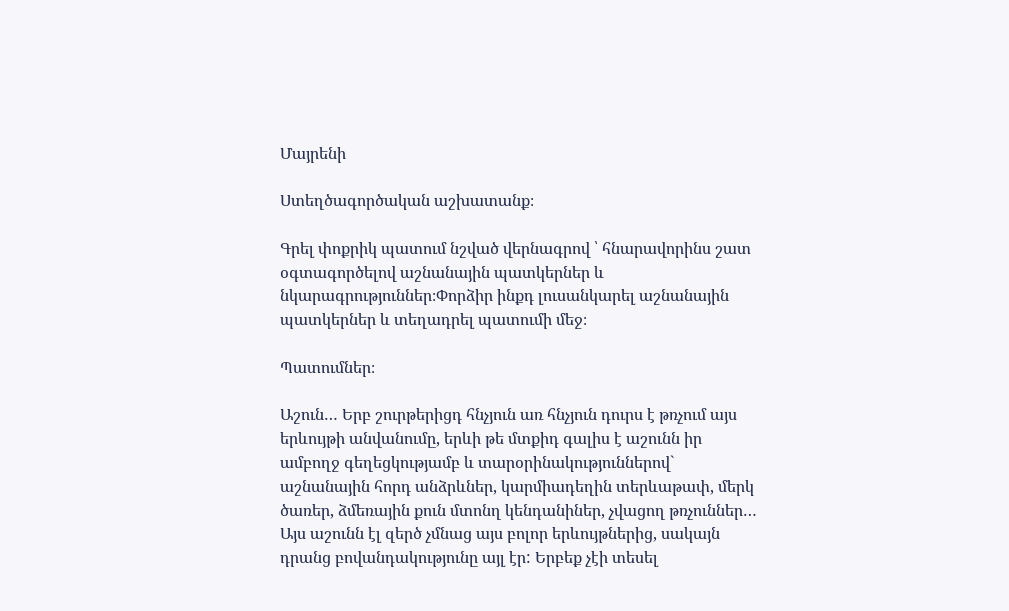Մայրենի

Ստեղծագործական աշխատանք։

Գրել փոքրիկ պատում նշված վերնագրով ՝ հնարավորինս շատ օգտագործելով աշնանային պատկերներ և նկարագրություններ։Փորձիր ինքդ լուսանկարել աշնանային պատկերներ և տեղադրել պատումի մեջ։

Պատումներ։

Աշուն… Երբ շուրթերիցդ հնչյուն առ հնչյուն դուրս է թռչում այս երևույթի անվանումը, երևի թե մտքիդ գալիս է աշունն իր ամբողջ գեղեցկությամբ և տարօրինակություններով` աշնանային հորդ անձրևներ, կարմիադեղին տերևաթափ, մերկ ծառեր, ձմեռային քուն մտոնղ կենդանիներ, չվացող թռչուններ…
Այս աշունն էլ զերծ չմնաց այս բոլոր երևույթներից, սակայն դրանց բովանդակությունը այլ էր: Երբեք չէի տեսել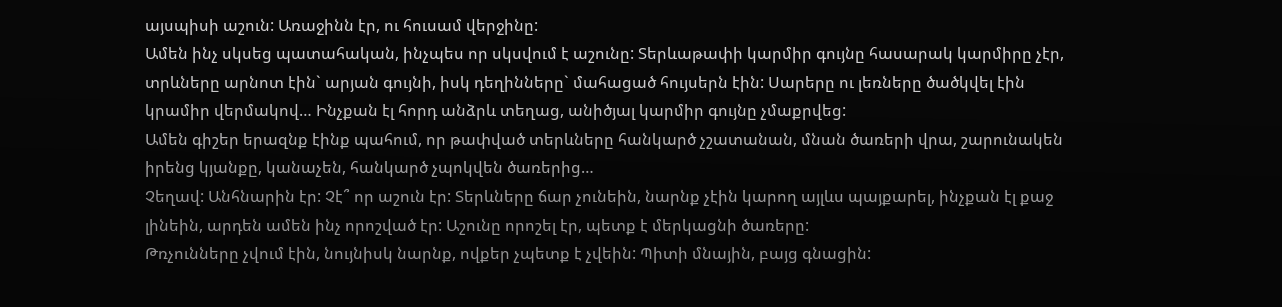այսպիսի աշուն: Առաջինն էր, ու հուսամ վերջինը:
Ամեն ինչ սկսեց պատահական, ինչպես որ սկսվում է աշունը: Տերևաթափի կարմիր գույնը հասարակ կարմիրը չէր, տրևները արնոտ էին` արյան գույնի, իսկ դեղինները` մահացած հույսերն էին: Սարերը ու լեռները ծածկվել էին կրամիր վերմակով… Ինչքան էլ հորդ անձրև տեղաց, անիծյալ կարմիր գույնը չմաքրվեց:
Ամեն գիշեր երազնք էինք պահում, որ թափված տերևները հանկարծ չշատանան, մնան ծառերի վրա, շարունակեն իրենց կյանքը, կանաչեն, հանկարծ չպոկվեն ծառերից…
Չեղավ: Անհնարին էր: Չէ՞ որ աշուն էր: Տերևները ճար չունեին, նարնք չէին կարող այլևս պայքարել, ինչքան էլ քաջ լինեին, արդեն ամեն ինչ որոշված էր: Աշունը որոշել էր, պետք է մերկացնի ծառերը:
Թռչունները չվում էին, նույնիսկ նարնք, ովքեր չպետք է չվեին: Պիտի մնային, բայց գնացին: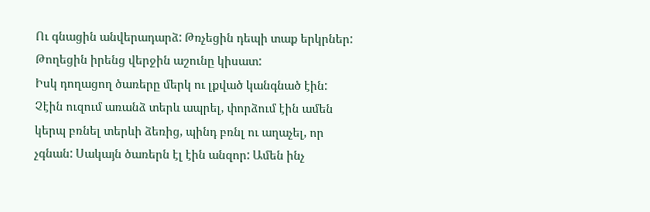Ու գնացին անվերադարձ: Թռչեցին դեպի տաք երկրներ: Թողեցին իրենց վերջին աշունը կիսատ:
Իսկ դողացող ծառերը մերկ ու լքված կանգնած էին: Չէին ուզում առանձ տերև ապրել, փորձում էին ամեն կերպ բռնել տերևի ձեռից, պինդ բռնլ ու աղաչել, որ չգնան: Սակայն ծառերն էլ էին անզոր: Ամեն ինչ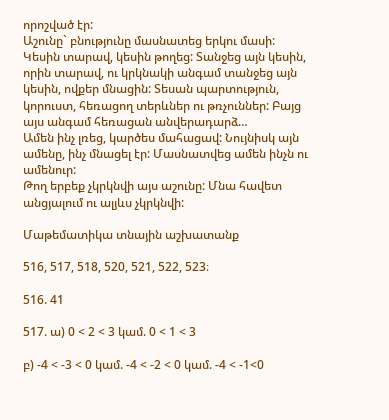որոշված էր:
Աշունը` բնությունը մասնատեց երկու մասի: Կեսին տարավ, կեսին թողեց: Տանջեց այն կեսին, որին տարավ, ու կրկնակի անգամ տանջեց այն կեսին, ովքեր մնացին: Տեսան պարտություն, կորուստ, հեռացող տերևներ ու թռչուններ: Բայց այս անգամ հեռացան անվերադարձ…
Ամեն ինչ լռեց, կարծես մահացավ: Նույնիսկ այն ամենը, ինչ մնացել էր: Մասնատվեց ամեն ինչն ու ամենուր:
Թող երբեք չկրկնվի այս աշունը: Մնա հավետ անցյալում ու ալյևս չկրկնվի:

Մաթեմատիկա տնային աշխատանք

516, 517, 518, 520, 521, 522, 523։

516. 41

517. ա) 0 < 2 < 3 կամ. 0 < 1 < 3

բ) -4 < -3 < 0 կամ. -4 < -2 < 0 կամ. -4 < -1<0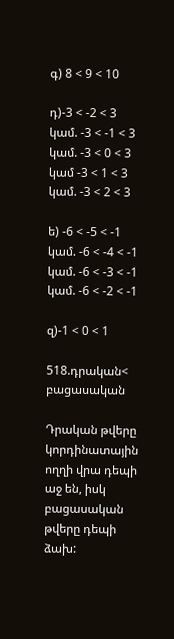գ) 8 < 9 < 10

դ)-3 < -2 < 3 կամ. -3 < -1 < 3 կամ. -3 < 0 < 3 կամ -3 < 1 < 3 կամ. -3 < 2 < 3

ե) -6 < -5 < -1 կամ. -6 < -4 < -1 կամ. -6 < -3 < -1 կամ. -6 < -2 < -1

զ)-1 < 0 < 1

518.դրական< բացասական

Դրական թվերը կորդինատային ողղի վրա դեպի աջ են, իսկ բացասական թվերը դեպի ձախ: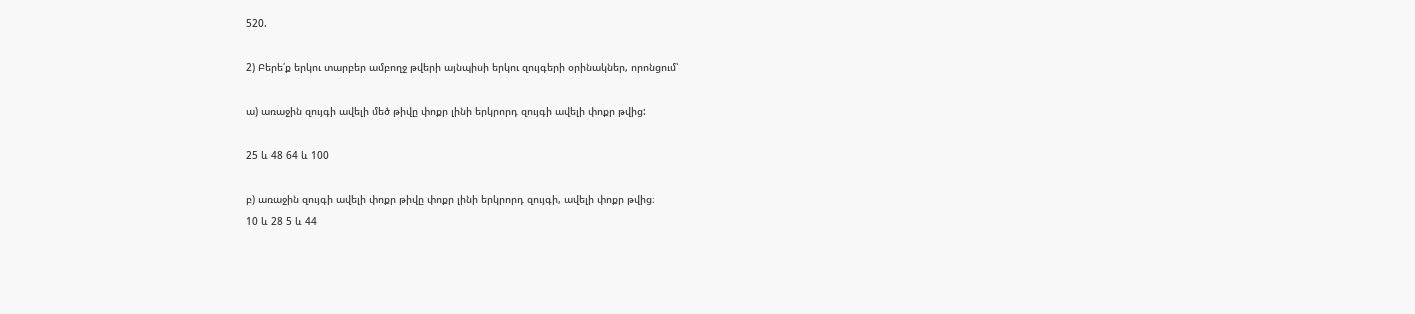520.

2) Բերե՛ք երկու տարբեր ամբողջ թվերի այնպիսի երկու զույգերի օրինակներ, որոնցում՝

ա) առաջին զույգի ավելի մեծ թիվը փոքր լինի երկրորդ զույգի ավելի փոքր թվից:

25 և 48 64 և 100

բ) առաջին զույգի ավելի փոքր թիվը փոքր լինի երկրորդ զույգի, ավելի փոքր թվից։
10 և 28 5 և 44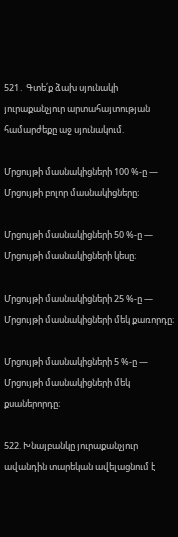521․ Գտե՛ք ձախ սյունակի յուրաքանչյուր արտահայտության համարժեքը աջ սյունակում.

Մրցույթի մասնակիցների 100 %-ը — Մրցույթի բոլոր մասնակիցները։

Մրցույթի մասնակիցների 50 %-ը — Մրցույթի մասնակիցների կեսը։

Մրցույթի մասնակիցների 25 %-ը — Մրցույթի մասնակիցների մեկ քառորդը։

Մրցույթի մասնակիցների 5 %-ը — Մրցույթի մասնակիցների մեկ քսաներորդը։

522. Խնայբանկը յուրաքանչյուր ավանդին տարեկան ավելացնում է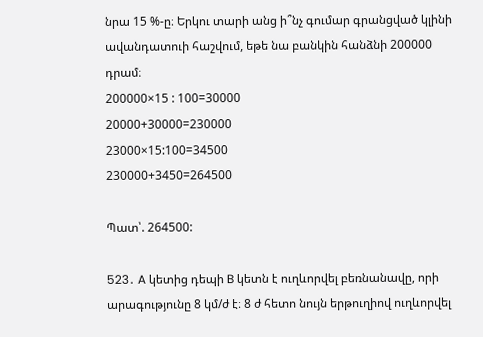նրա 15 %-ը։ Երկու տարի անց ի՞նչ գումար գրանցված կլինի ավանդատուի հաշվում, եթե նա բանկին հանձնի 200000 դրամ։
200000×15 : 100=30000
20000+30000=230000
23000×15:100=34500
230000+3450=264500

Պատ՝. 264500:

523․ A կետից դեպի B կետն է ուղևորվել բեռնանավը, որի արագությունը 8 կմ/ժ է։ 8 ժ հետո նույն երթուղիով ուղևորվել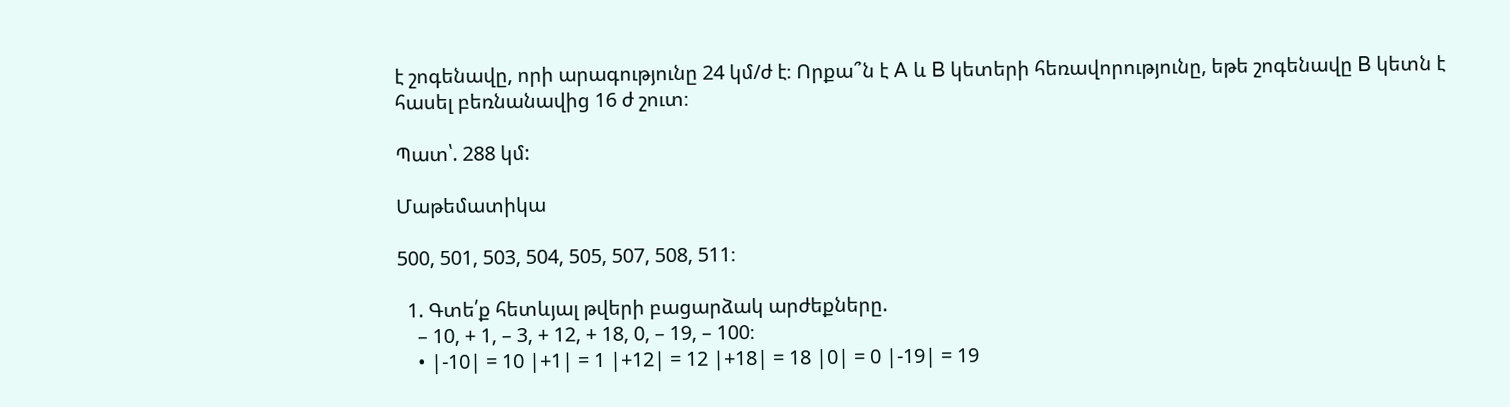է շոգենավը, որի արագությունը 24 կմ/ժ է։ Որքա՞ն է A և B կետերի հեռավորությունը, եթե շոգենավը B կետն է հասել բեռնանավից 16 ժ շուտ։

Պատ՝. 288 կմ:

Մաթեմատիկա

500, 501, 503, 504, 505, 507, 508, 511։

  1. Գտե՛ք հետևյալ թվերի բացարձակ արժեքները.
    – 10, + 1, – 3, + 12, + 18, 0, – 19, – 100։
    • |-10| = 10 |+1| = 1 |+12| = 12 |+18| = 18 |0| = 0 |-19| = 19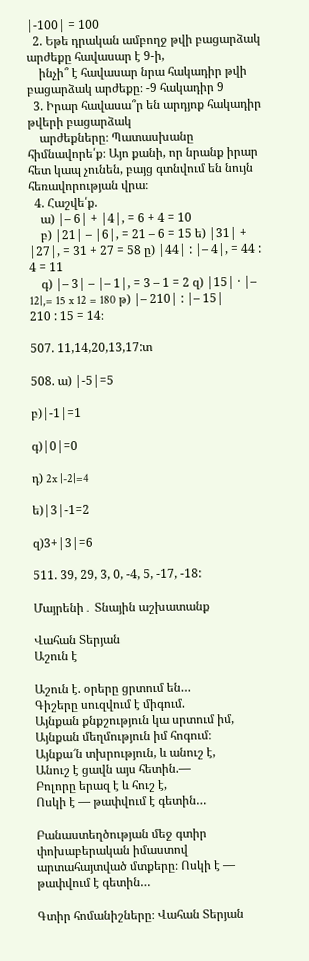|-100| = 100
  2. Եթե դրական ամբողջ թվի բացարձակ արժեքը հավասար է 9-ի,
    ինչի՞ է հավասար նրա հակադիր թվի բացարձակ արժեքը։ -9 հակադիր 9
  3. Իրար հավասա՞ր են արդյոք հակադիր թվերի բացարձակ
    արժեքները։ Պատասխանը հիմնավորե՛ք։ Այո քանի, որ նրանք իրար հետ կապ չունեն, բայց գտնվում են նույն հեռավորության վրա։
  4. Հաշվե՛ք.
    ա) |– 6| + |4|, = 6 + 4 = 10
    բ) |21| – |6|, = 21 – 6 = 15 ե) |31| + |27|, = 31 + 27 = 58 ը) |44| : |– 4|, = 44 : 4 = 11
    գ) |– 3| – |– 1|, = 3 – 1 = 2 զ) |15| · |– 12|,= 15 x 12 = 180 թ) |– 210| : |– 15| 210 : 15 = 14։

507. 11,14,20,13,17:տ

508. ա) |-5|=5

բ)|-1|=1

գ)|0|=0

դ) 2x |-2|=4

ե)|3|-1=2

զ)3+|3|=6

511. 39, 29, 3, 0, -4, 5, -17, -18:

Մայրենի․ Տնային աշխատանք

Վահան Տերյան
Աշուն է

Աշուն է. օրերը ցրտում են…
Գիշերը սուզվում է միգում.
Այնքան քնքշություն կա սրտում իմ,
Այնքան մեղմություն իմ հոգում։
Այնքա՜ն տխրություն, և անուշ է,
Անուշ է ցավն այս հետին.—
Բոլորը երազ է և հուշ է,
Ոսկի է — թափվում է գետին…

Բանաստեղծության մեջ գտիր փոխաբերական իմաստով արտահայտված մտքերը։ Ոսկի է — թափվում է գետին…

Գտիր հոմանիշները։ Վահան Տերյան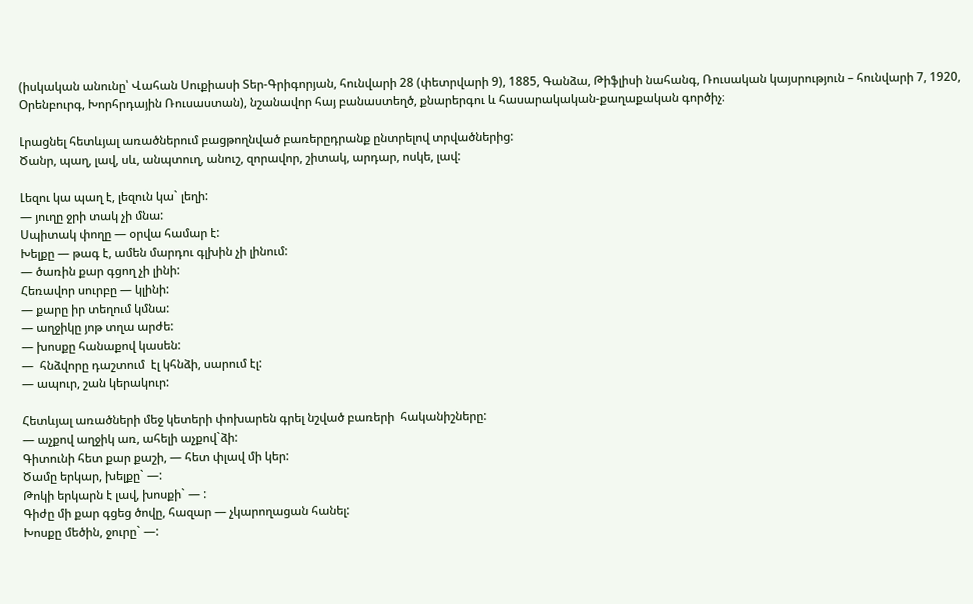(իսկական անունը՝ Վահան Սուքիասի Տեր-Գրիգորյան, հունվարի 28 (փետրվարի 9), 1885, Գանձա, Թիֆլիսի նահանգ, Ռուսական կայսրություն – հունվարի 7, 1920, Օրենբուրգ, Խորհրդային Ռուսաստան), նշանավոր հայ բանաստեղծ, քնարերգու և հասարակական-քաղաքական գործիչ։

Լրացնել հետևյալ առածներում բացթողնված բառերըդրանք ընտրելով տրվածներից:
Ծանր, պաղ, լավ, սև, անպտուղ, անուշ, զորավոր, շիտակ, արդար, ոսկե, լավ:

Լեզու կա պաղ է, լեզուն կա` լեղի:
— յուղը ջրի տակ չի մնա:
Սպիտակ փողը — օրվա համար է:
Խելքը — թագ է, ամեն մարդու գլխին չի լինում:
— ծառին քար գցող չի լինի:
Հեռավոր սուրբը — կլինի:
— քարը իր տեղում կմնա:
— աղջիկը յոթ տղա արժե:
— խոսքը հանաքով կասեն:
—  հնձվորը դաշտում  էլ կհնձի, սարում էլ:
— ապուր, շան կերակուր:

Հետևյալ առածների մեջ կետերի փոխարեն գրել նշված բառերի  հականիշները:
— աչքով աղջիկ առ, ահելի աչքով`ձի:
Գիտունի հետ քար քաշի, — հետ փլավ մի կեր:
Ծամը երկար, խելքը` —:
Թոկի երկարն է լավ, խոսքի` — :
Գիժը մի քար գցեց ծովը, հազար — չկարողացան հանել:
Խոսքը մեծին, ջուրը` —: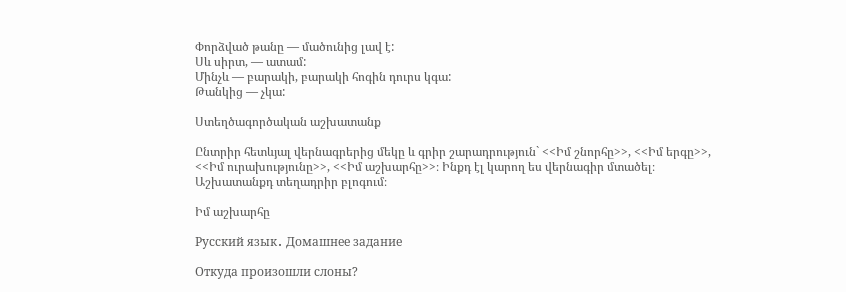Փորձված թանը — մածունից լավ է:
Սև սիրտ, — ատամ:
Մինչև — բարակի, բարակի հոգին դուրս կգա:
Թանկից — չկա:

Ստեղծագործական աշխատանք

Ընտրիր հետևյալ վերնագրերից մեկը և գրիր շարադրություն` <<Իմ շնորհը>>, <<Իմ երգը>>, <<Իմ ուրախությունը>>, <<Իմ աշխարհը>>։ Ինքդ էլ կարող ես վերնագիր մտածել։ Աշխատանքդ տեղադրիր բլոգում։

Իմ աշխարհը

Русский язык․ Домашнее задание

Откуда произошли слоны?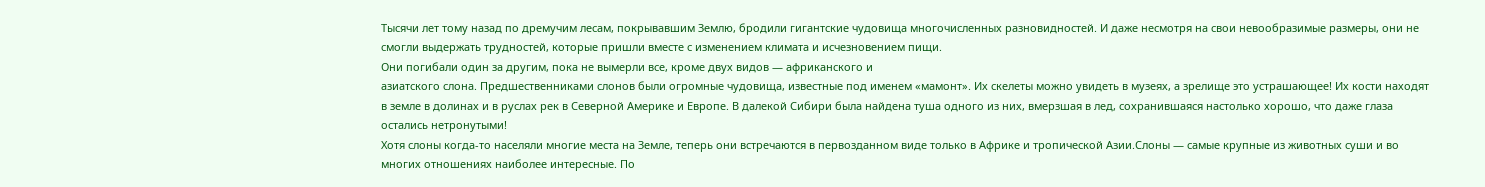Тысячи лет тому назад по дремучим лесам, покрывавшим Землю, бродили гигантские чудовища многочисленных разновидностей. И даже несмотря на свои невообразимые размеры, они не смогли выдержать трудностей, которые пришли вместе с изменением климата и исчезновением пищи.
Они погибали один за другим, пока не вымерли все, кроме двух видов — африканского и
азиатского слона. Предшественниками слонов были огромные чудовища, известные под именем «мамонт». Их скелеты можно увидеть в музеях, а зрелище это устрашающее! Их кости находят в земле в долинах и в руслах рек в Северной Америке и Европе. В далекой Сибири была найдена туша одного из них, вмерзшая в лед, сохранившаяся настолько хорошо, что даже глаза остались нетронутыми!
Хотя слоны когда-то населяли многие места на Земле, теперь они встречаются в первозданном виде только в Африке и тропической Азии.Слоны — самые крупные из животных суши и во многих отношениях наиболее интересные. По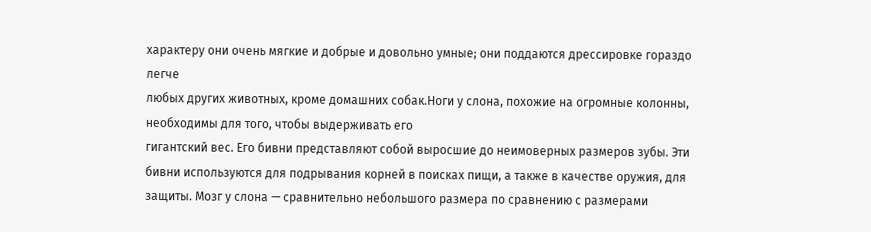характеру они очень мягкие и добрые и довольно умные; они поддаются дрессировке гораздо легче
любых других животных, кроме домашних собак.Ноги у слона, похожие на огромные колонны, необходимы для того, чтобы выдерживать его
гигантский вес. Его бивни представляют собой выросшие до неимоверных размеров зубы. Эти бивни используются для подрывания корней в поисках пищи, а также в качестве оружия, для защиты. Мозг у слона — сравнительно небольшого размера по сравнению с размерами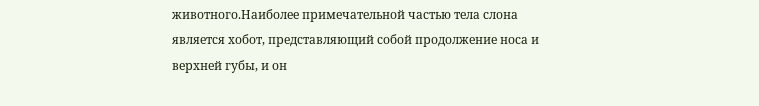животного.Наиболее примечательной частью тела слона является хобот, представляющий собой продолжение носа и верхней губы, и он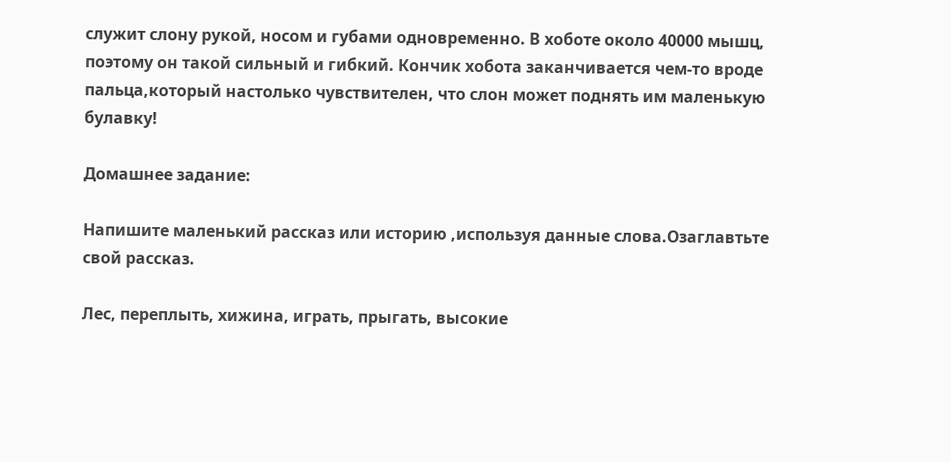служит слону рукой, носом и губами одновременно. В хоботе около 40000 мышц, поэтому он такой сильный и гибкий. Кончик хобота заканчивается чем-то вроде пальца,который настолько чувствителен, что слон может поднять им маленькую булавку!

Домашнее задание:

Напишите маленький рассказ или историю ,используя данные слова.Озаглавтьте свой рассказ.

Лес, переплыть, хижина, играть, прыгать, высокие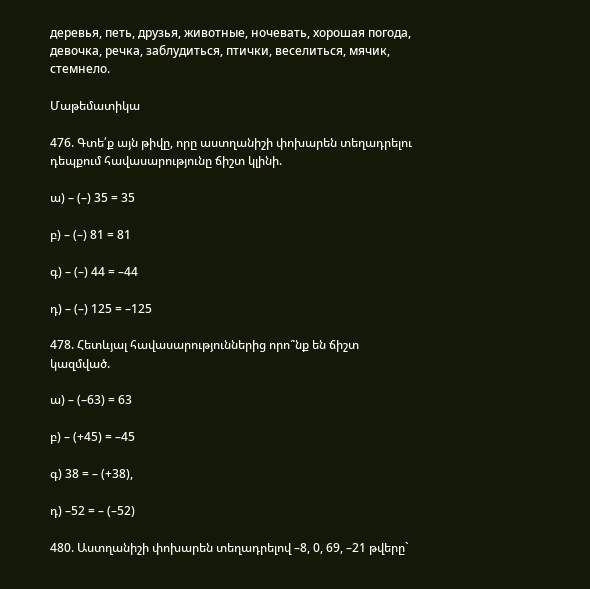деревья, петь, друзья, животные, ночевать, хорошая погода, девочка, речка, заблудиться, птички, веселиться, мячик, стемнело.

Մաթեմատիկա

476. Գտե՛ք այն թիվը, որը աստղանիշի փոխարեն տեղադրելու դեպքում հավասարությունը ճիշտ կլինի.

ա) – (–) 35 = 35

բ) – (–) 81 = 81

գ) – (–) 44 = –44

դ) – (–) 125 = –125

478. Հետևյալ հավասարություններից որո՞նք են ճիշտ կազմված.

ա) – (–63) = 63

բ) – (+45) = –45

գ) 38 = – (+38),

դ) –52 = – (–52)

480. Աստղանիշի փոխարեն տեղադրելով –8, 0, 69, –21 թվերը`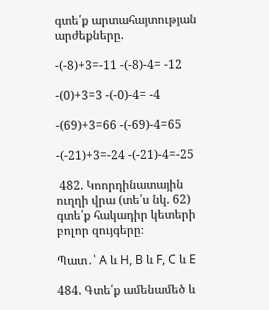գտե՛ք արտահայտության արժեքները.

-(-8)+3=-11 -(-8)-4= -12

-(0)+3=3 -(-0)-4= -4

-(69)+3=66 -(-69)-4=65

-(-21)+3=-24 -(-21)-4=-25

 482. Կոորդինատային ուղղի վրա (տե՛ս նկ. 62) գտե՛ք հակադիր կետերի բոլոր զույգերը։

Պատ․՝ A և H, B և F, C և E

484. Գտե՛ք ամենամեծ և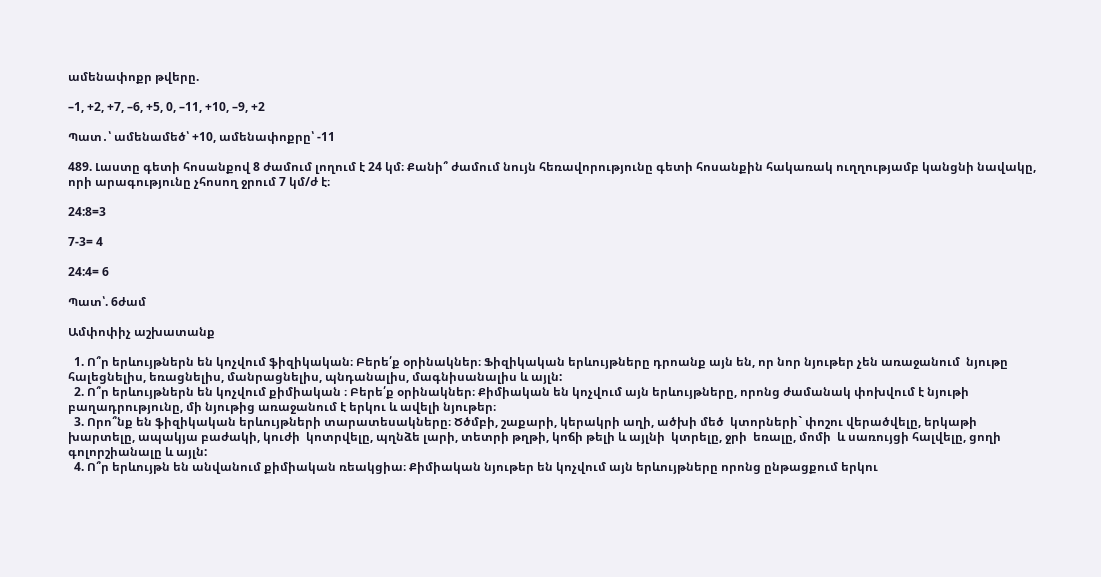ամենափոքր թվերը.

–1, +2, +7, –6, +5, 0, –11, +10, –9, +2

Պատ․՝ ամենամեծ՝ +10, ամենափոքրը՝ -11

489. Լաստը գետի հոսանքով 8 ժամում լողում է 24 կմ։ Քանի՞ ժամում նույն հեռավորությունը գետի հոսանքին հակառակ ուղղությամբ կանցնի նավակը, որի արագությունը չհոսող ջրում 7 կմ/ժ է։

24:8=3

7-3= 4

24:4= 6

Պատ՝. 6ժամ

Ամփոփիչ աշխատանք

  1. Ո՞ր երևույթներն են կոչվում ֆիզիկական։ Բերե՛ք օրինակներ։ Ֆիզիկական երևույթները դրոանք այն են, որ նոր նյութեր չեն առաջանում  նյութը հալեցնելիս, եռացնելիս, մանրացնելիս, պնդանալիս, մագնիսանալիս և այլն:
  2. Ո՞ր երևույթներն են կոչվում քիմիական ։ Բերե՛ք օրինակներ։ Քիմիական են կոչվում այն երևույթները, որոնց ժամանակ փոխվում է նյութի բաղադրությունը, մի նյութից առաջանում է երկու և ավելի նյութեր։
  3. Որո՞նք են ֆիզիկական երևույթների տարատեսակները։ Ծծմբի, շաքարի, կերակրի աղի, ածխի մեծ  կտորների` փոշու վերածվելը, երկաթի խարտելը, ապակյա բաժակի, կուժի  կոտրվելը, պղնձե լարի, տետրի թղթի, կոճի թելի և այլնի  կտրելը, ջրի  եռալը, մոմի  և սառույցի հալվելը, ցողի գոլորշիանալը և այլն:
  4. Ո՞ր երևույթն են անվանում քիմիական ռեակցիա։ Քիմիական նյութեր են կոչվում այն երևույթները որոնց ընթացքում երկու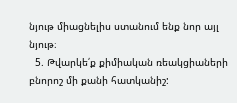նյութ միացնելիս ստանում ենք նոր այլ նյութ։
  5. Թվարկե՛ք քիմիական ռեակցիաների բնորոշ մի քանի հատկանիշ: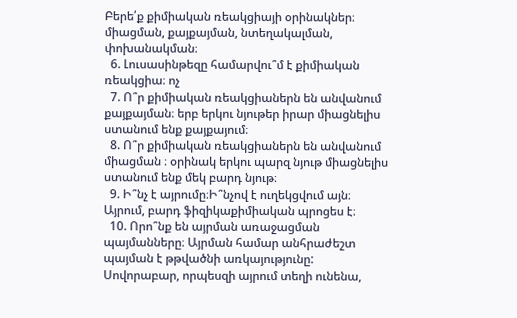Բերե՛ք քիմիական ռեակցիայի օրինակներ։ միացման, քայքայման, նտեղակալման, փոխանակման։
  6. Լուսասինթեզը համարվու՞մ է քիմիական ռեակցիա։ ոչ
  7. Ո՞ր քիմիական ռեակցիաներն են անվանում քայքայման։ երբ երկու նյութեր իրար միացնելիս ստանում ենք քայքայում։
  8. Ո՞ր քիմիական ռեակցիաներն են անվանում միացման ։ օրինակ երկու պարզ նյութ միացնելիս ստանում ենք մեկ բարդ նյութ։
  9. Ի՞նչ է այրումը։Ի՞նչով է ուղեկցվում այն։ Այրում, բարդ ֆիզիկաքիմիական պրոցես է։
  10. Որո՞նք են այրման առաջացման պայմանները։ Այրման համար անհրաժեշտ պայման է թթվածնի առկայությունը: Սովորաբար, որպեսզի այրում տեղի ունենա,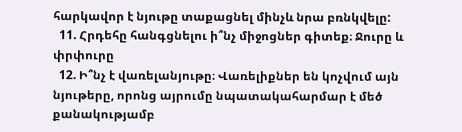հարկավոր է նյութը տաքացնել մինչև նրա բռնկվելը:
  11. Հրդեհը հանգցնելու ի՞նչ միջոցներ գիտեք։ Ջուրը և փրփուրը
  12. Ի՞նչ է վառելանյութը։ Վառելիքներ են կոչվում այն նյութերը, որոնց այրումը նպատակահարմար է մեծ քանակությամբ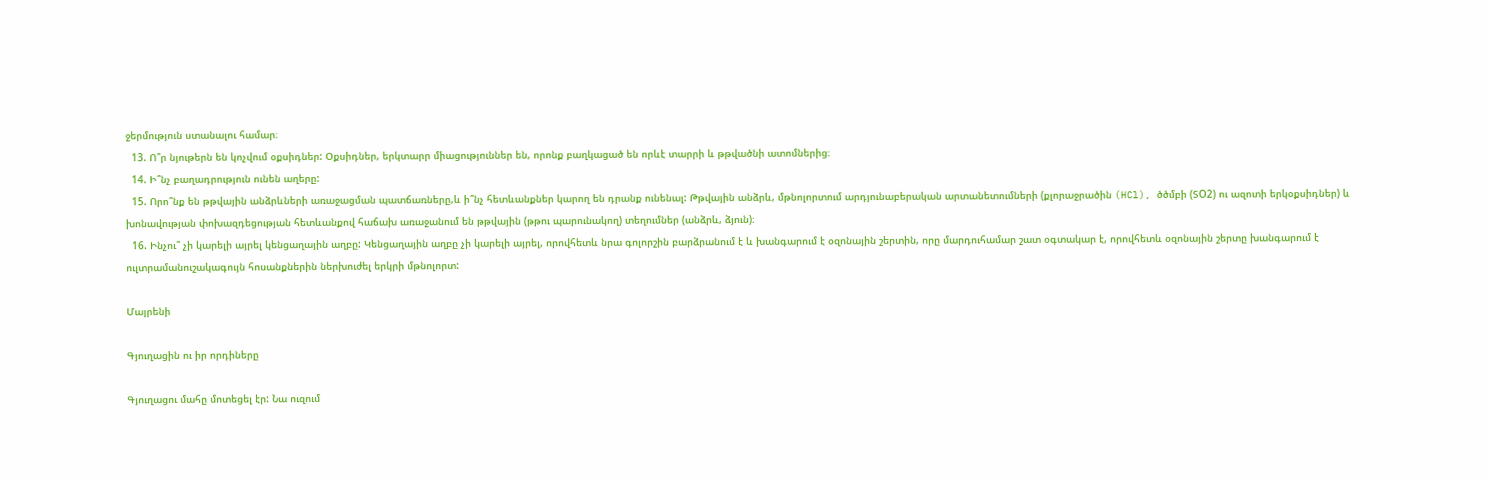ջերմություն ստանալու համար։
  13. Ո՞ր նյութերն են կոչվում օքսիդներ: Օքսիդներ, երկտարր միացություններ են, որոնք բաղկացած են որևէ տարրի և թթվածնի ատոմներից։
  14. Ի՞նչ բաղադրություն ունեն աղերը:
  15. Որո՞նք են թթվային անձրևների առաջացման պատճառները,և ի՞նչ հետևանքներ կարող են դրանք ունենալ: Թթվային անձրև, մթնոլորտում արդյունաբերական արտանետումների (քլորաջրածին (HCl), ծծմբի (ՏO2) ու ազոտի երկօքսիդներ) և խոնավության փոխազդեցության հետևանքով հաճախ առաջանում են թթվային (թթու պարունակող) տեղումներ (անձրև, ձյուն)։
  16. Ինչու՞ չի կարելի այրել կենցաղային աղբը: Կենցաղային աղբը չի կարելի այրել, որովհետև նրա գոլորշին բարձրանում է և խանգարում է օզոնային շերտին, որը մարդուհամար շատ օգտակար է, որովհետև օզոնային շերտը խանգարում է ուլտրամանուշակագույն հոսանքներին ներխուժել երկրի մթնոլորտ:

Մայրենի

Գյուղացին ու իր որդիները

Գյուղացու մահը մոտեցել էր: Նա ուզում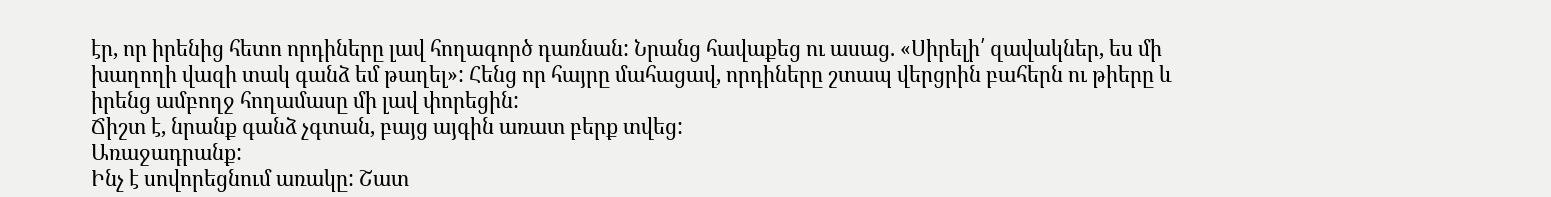էր, որ իրենից հետո որդիները լավ հողագործ դառնան: Նրանց հավաքեց ու ասաց. «Սիրելի՛ զավակներ, ես մի խաղողի վազի տակ գանձ եմ թաղել»: Հենց որ հայրը մահացավ, որդիները շտապ վերցրին բահերն ու թիերը և իրենց ամբողջ հողամասը մի լավ փորեցին:
Ճիշտ է, նրանք գանձ չգտան, բայց այգին առատ բերք տվեց:
Առաջադրանք:
Ինչ է սովորեցնում առակը: Շատ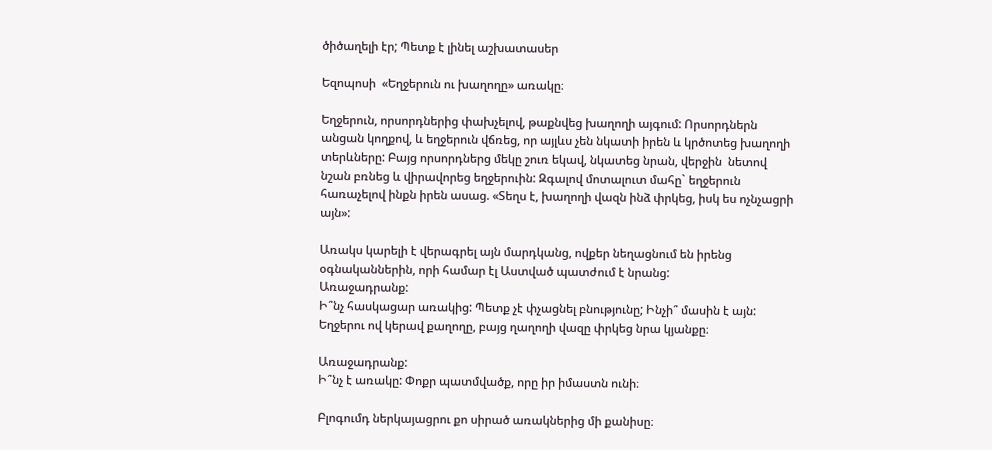ծիծաղելի էր; Պետք է լինել աշխատասեր

Եզոպոսի  «Եղջերուն ու խաղողը» առակը։

Եղջերուն, որսորդներից փախչելով, թաքնվեց խաղողի այգում: Որսորդներն անցան կողքով, և եղջերուն վճռեց, որ այլևս չեն նկատի իրեն և կրծոտեց խաղողի տերևները: Բայց որսորդներց մեկը շուռ եկավ, նկատեց նրան, վերջին  նետով նշան բռնեց և վիրավորեց եղջերուին: Զգալով մոտալուտ մահը` եղջերուն հառաչելով ինքն իրեն ասաց. «Տեղս է, խաղողի վազն ինձ փրկեց, իսկ ես ոչնչացրի այն»:

Առակս կարելի է վերագրել այն մարդկանց, ովքեր նեղացնում են իրենց օգնականներին, որի համար էլ Աստված պատժում է նրանց:
Առաջադրանք:
Ի՞նչ հասկացար առակից: Պետք չէ փչացնել բնությունը; Ինչի՞ մասին է այն: Եղջերու ով կերավ քաղողը, բայց ղաղողի վազը փրկեց նրա կյանքը։

Առաջադրանք:
Ի՞նչ է առակը: Փոքր պատմվածք, որը իր իմաստն ունի։

Բլոգումդ ներկայացրու քո սիրած առակներից մի քանիսը։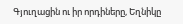Գյուղացին ու իր որդիները, Եղնիկը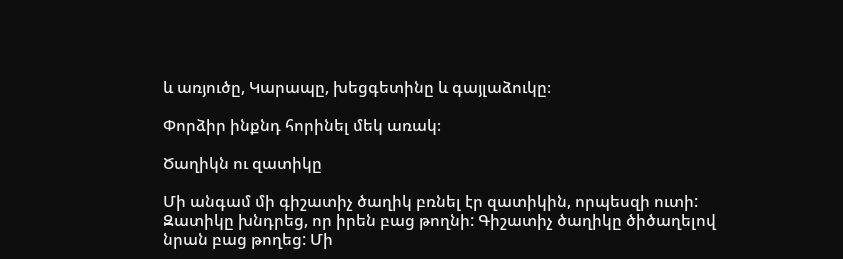և առյուծը, Կարապը, խեցգետինը և գայլաձուկը։

Փորձիր ինքնդ հորինել մեկ առակ։

Ծաղիկն ու զատիկը

Մի անգամ մի գիշատիչ ծաղիկ բռնել էր զատիկին, որպեսզի ուտի: Զատիկը խնդրեց, որ իրեն բաց թողնի: Գիշատիչ ծաղիկը ծիծաղելով նրան բաց թողեց: Մի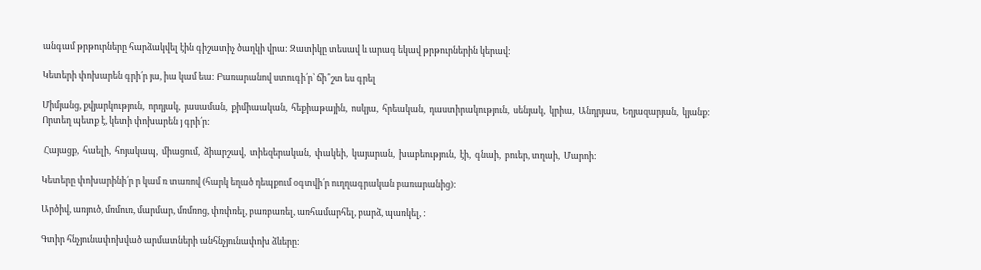անգամ թրթուրները հարձակվել էին գիշատիչ ծաղկի վրա: Զատիկը տեսավ և արագ եկավ թրթուրներին կերավ:

Կետերի փոխարեն գրի՛ր յա, իա կամ եա: Բառարանով ստուգի՛ր՝ ճի՞շտ ես գրել

Միմյանց, քվյարկություն,  որդյակ,  յասաման,  քիմիաական,  հեքիաթային,  ոսկյա,  հրեական,  դաստիրակություն,  սենյակ,  կրիա,  Անդրյաս,  Եղյազարյան,  կյանք:
Որտեղ պետք է, կետի փոխարեն յ գրի՛ր:

 Հայացք,  հաելի,  հոյակապ,  միացում,  ձիարշավ,  տիեզերական,  փակեի,  կայարան,  խաբեություն,  էի,  գնաի,  բուեր, տղաի,  Մարոի:

Կետերը փոխարինի՛ր ր կամ ռ տառով (հարկ եղած դեպքում օգտվի՛ր ուղղագրական բառարանից):

Արծիվ, առյուծ, մռմուռ, մարմար, մռմռոց, փռփռել, բառբառել, առհամարհել, բարձ, պառկել, :

Գտիր հնչյունափոխված արմատների անհնչյունափոխ ձևերը: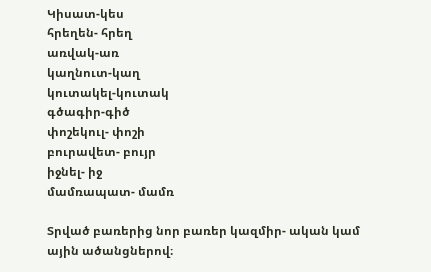Կիսատ-կես
հրեղեն- հրեղ
առվակ-առ
կաղնուտ-կաղ
կուտակել-կուտակ
գծագիր-գիծ
փոշեկուլ- փոշի
բուրավետ- բույր
իջնել- իջ
մամռապատ- մամռ

Տրված բառերից նոր բառեր կազմիր- ական կամ ային ածանցներով։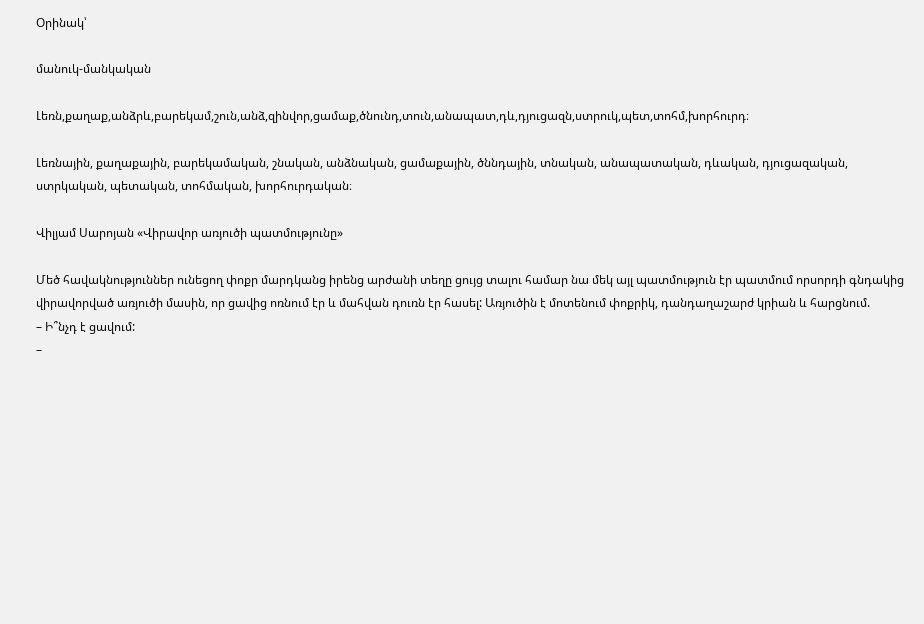Օրինակ՝

մանուկ-մանկական

Լեռն,քաղաք,անձրև,բարեկամ,շուն,անձ,զինվոր,ցամաք,ծնունդ,տուն,անապատ,դև,դյուցազն,ստրուկ,պետ,տոհմ,խորհուրդ։

Լեռնային, քաղաքային, բարեկամական, շնական, անձնական, ցամաքային, ծննդային, տնական, անապատական, դևական, դյուցազական, ստրկական, պետական, տոհմական, խորհուրդական։

Վիլյամ Սարոյան «Վիրավոր առյուծի պատմությունը»

Մեծ հավակնություններ ունեցող փոքր մարդկանց իրենց արժանի տեղը ցույց տալու համար նա մեկ այլ պատմություն էր պատմում որսորդի գնդակից վիրավորված առյուծի մասին, որ ցավից ոռնում էր և մահվան դուռն էր հասել: Առյուծին է մոտենում փոքրիկ, դանդաղաշարժ կրիան և հարցնում.
– Ի՞նչդ է ցավում:
–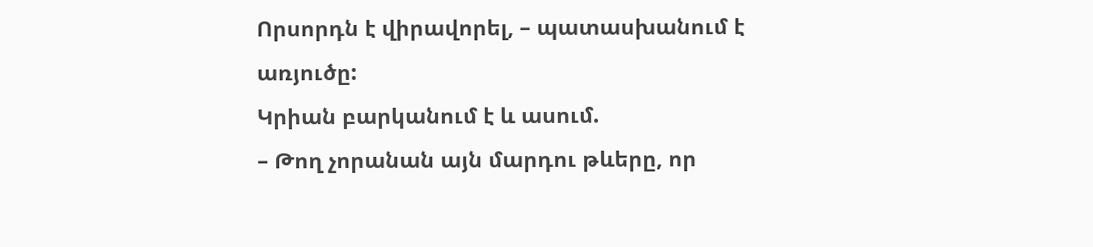Որսորդն է վիրավորել, – պատասխանում է առյուծը:
Կրիան բարկանում է և ասում.
– Թող չորանան այն մարդու թևերը, որ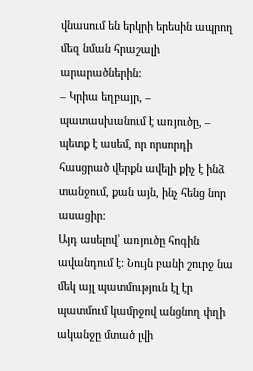վնասում են երկրի երեսին ապրող մեզ նման հրաշալի արարածներին:
– Կրիա եղբայր, – պատասխանում է առյուծը, – պետք է ասեմ, որ որսորդի հասցրած վերքն ավելի քիչ է ինձ տանջում, քան այն, ինչ հենց նոր ասացիր:
Այդ ասելով՝ առյուծը հոգին ավանդում է: Նույն բանի շուրջ նա մեկ այլ պատմություն էլ էր պատմում կամրջով անցնող փղի ականջը մտած լվի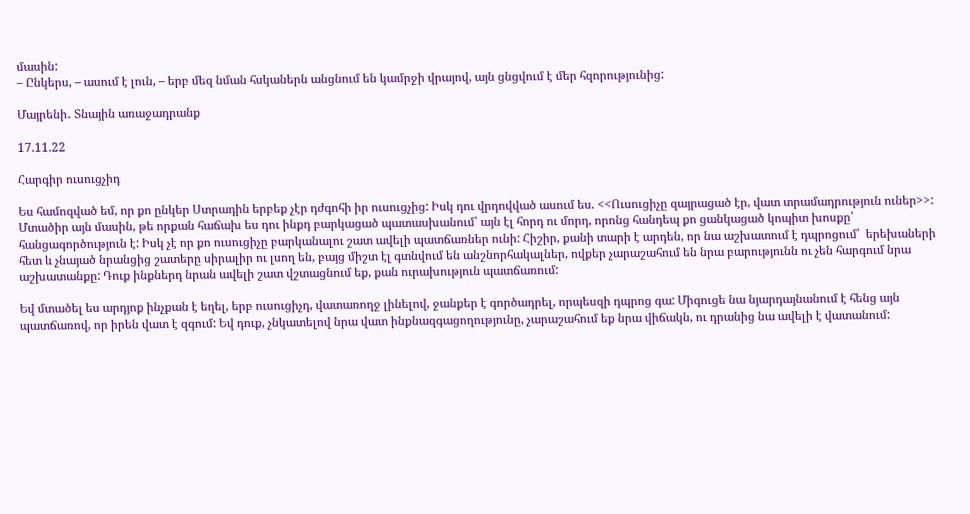մասին:
– Ընկերս, – ասում է լուն, – երբ մեզ նման հսկաներն անցնում են կամրջի վրայով, այն ցնցվում է մեր հզորությունից:

Մայրենի․ Տնային առաջադրանք

17.11.22

Հարգիր ուսուցչիդ

Ես համոզված եմ, որ քո ընկեր Ստրադին երբեք չէր դժգոհի իր ուսուցչից: Իսկ դու վրդովված ասում ես. <<Ուսուցիչը զայրացած էր, վատ տրամադրություն ուներ>>: Մտածիր այն մասին, թե որքան հաճախ ես դու ինքդ բարկացած պատասխանում՝ այն էլ հորդ ու մորդ, որոնց հանդեպ քո ցանկացած կոպիտ խոսքը՝ հանցագործություն է: Իսկ չէ որ քո ուսուցիչը բարկանալու շատ ավելի պատճառներ ունի: Հիշիր, քանի տարի է արդեն, որ նա աշխատում է դպրոցում՝  երեխաների հետ և չնայած նրանցից շատերը սիրալիր ու լսող են, բայց միշտ էլ գտնվում են անշնորհակալներ, ովքեր չարաշահում են նրա բարությունն ու չեն հարգում նրա աշխատանքը: Դուք ինքներդ նրան ավելի շատ վշտացնում եք, քան ուրախություն պատճառում:

Եվ մտածել ես արդյոք ինչքան է եղել, երբ ուսուցիչդ, վատառողջ լինելով, ջանքեր է գործադրել, որպեսզի դպրոց գա: Միգուցե նա նյարդայնանում է հենց այն պատճառով, որ իրեն վատ է զգում: Եվ դուք, չնկատելով նրա վատ ինքնազգացողությունը, չարաշահում եք նրա վիճակն, ու դրանից նա ավելի է վատանում: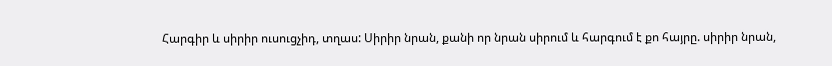Հարգիր և սիրիր ուսուցչիդ, տղաս: Սիրիր նրան, քանի որ նրան սիրում և հարգում է քո հայրը. սիրիր նրան,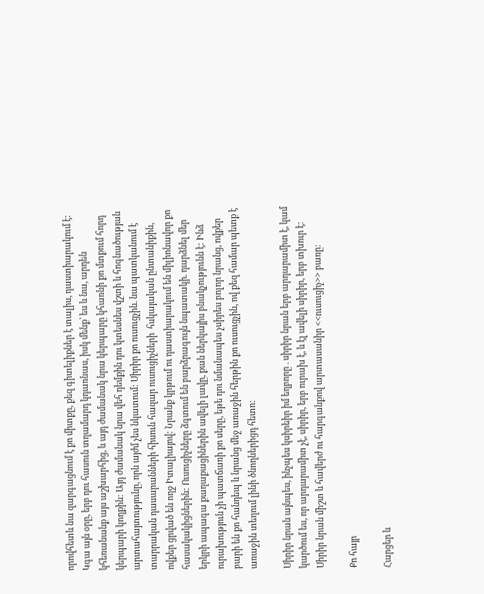որովհետև նա զարգացնում է քո միտքը, քեզ գիտելիքներ է տալիս, դաստիարակում է: Կգա այն օրը, երբ դու հասուն տղամարդ կդառնաս, իսկ մենք՝ ես և նա, արդեն կհեռանանք այս աշխարհից, և այդ ժամանակ նրա կերպարը կհառնի քո մտքում հորդ կերպարի կողքին: Այդ ժամանակ նրա վեհ դեմքին դու կտեսնես վշտի և հոգնածության արտահայտությունը, որն այժմ չես նկատում: Սիրիր քո ուսուցչին. նա պատկանում է տարրական դասարանների հիսուն հազար ուսուցիչների  հսկայական ընտանիքին, ովքեր ցրված են ողջ Իտալիայով: Նրանք կրթում ու դաստիարակում են միլիոնավոր քո հասակակիցներին: Ուսուցիչները ձգտում են բարձրագույն նպատակի. դարձնել մեր երկրի ապագա քաղաքացիներին ավելի լավը, քան ներկայիս բնակչությունն է: Ինձ ուրախություն չի պատճառի քո սերը, եթե դու նմանապես չսիրես բոլոր նրանց, ովքեր բարի են քո հանդեպ և նրանց մեջ առաջին հերթին քո ուսուցչին, ով քեզ համար պետք է առաջին տեղում լինի ծնողներիցդ հետո:

Սիրիր նրան այնպես, ինչպես կսիրեիր իմ եղբորը . սիրիր նրան երբ արդարամիտ է, կամ կարծում ես, որ արդարամիտ չէ, սիրիր, երբ ուրախ է, և էլ ավելի սիրիր, երբ տխուր է: Սիրիր նրան միշտ և հավերժ ու հարգանքով արտասանիր <<ուսուցիչ>> բառը:

Քո հայր

Հարցեր և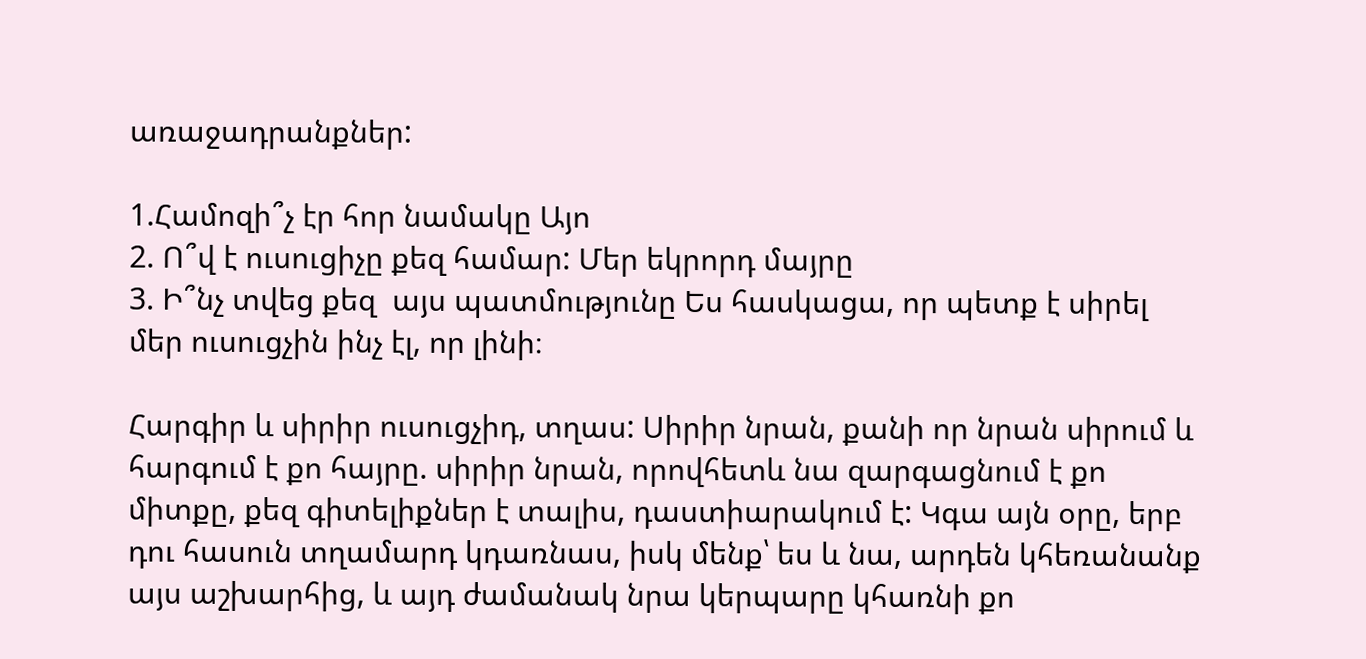առաջադրանքներ:

1.Համոզի՞չ էր հոր նամակը Այո
2. Ո՞վ է ուսուցիչը քեզ համար: Մեր եկրորդ մայրը
3. Ի՞նչ տվեց քեզ  այս պատմությունը Ես հասկացա, որ պետք է սիրել մեր ուսուցչին ինչ էլ, որ լինի։

Հարգիր և սիրիր ուսուցչիդ, տղաս: Սիրիր նրան, քանի որ նրան սիրում և հարգում է քո հայրը. սիրիր նրան, որովհետև նա զարգացնում է քո միտքը, քեզ գիտելիքներ է տալիս, դաստիարակում է: Կգա այն օրը, երբ դու հասուն տղամարդ կդառնաս, իսկ մենք՝ ես և նա, արդեն կհեռանանք այս աշխարհից, և այդ ժամանակ նրա կերպարը կհառնի քո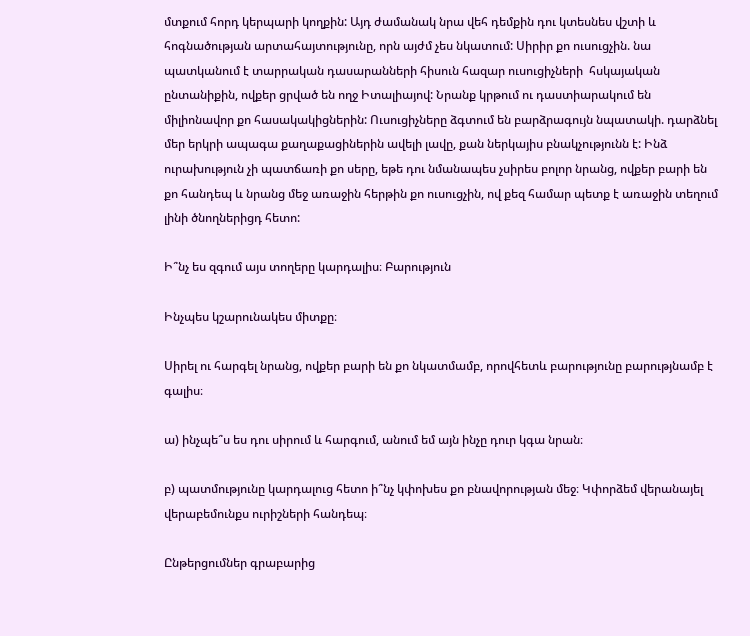մտքում հորդ կերպարի կողքին: Այդ ժամանակ նրա վեհ դեմքին դու կտեսնես վշտի և հոգնածության արտահայտությունը, որն այժմ չես նկատում: Սիրիր քո ուսուցչին. նա պատկանում է տարրական դասարանների հիսուն հազար ուսուցիչների  հսկայական ընտանիքին, ովքեր ցրված են ողջ Իտալիայով: Նրանք կրթում ու դաստիարակում են միլիոնավոր քո հասակակիցներին: Ուսուցիչները ձգտում են բարձրագույն նպատակի. դարձնել մեր երկրի ապագա քաղաքացիներին ավելի լավը, քան ներկայիս բնակչությունն է: Ինձ ուրախություն չի պատճառի քո սերը, եթե դու նմանապես չսիրես բոլոր նրանց, ովքեր բարի են քո հանդեպ և նրանց մեջ առաջին հերթին քո ուսուցչին, ով քեզ համար պետք է առաջին տեղում լինի ծնողներիցդ հետո:

Ի՞նչ ես զգում այս տողերը կարդալիս։ Բարություն

Ինչպես կշարունակես միտքը։

Սիրել ու հարգել նրանց, ովքեր բարի են քո նկատմամբ, որովհետև բարությունը բարությնամբ է գալիս։

ա) ինչպե՞ս ես դու սիրում և հարգում, անում եմ այն ինչը դուր կգա նրան։

բ) պատմությունը կարդալուց հետո ի՞նչ կփոխես քո բնավորության մեջ։ Կփորձեմ վերանայել վերաբեմունքս ուրիշների հանդեպ։

Ընթերցումներ գրաբարից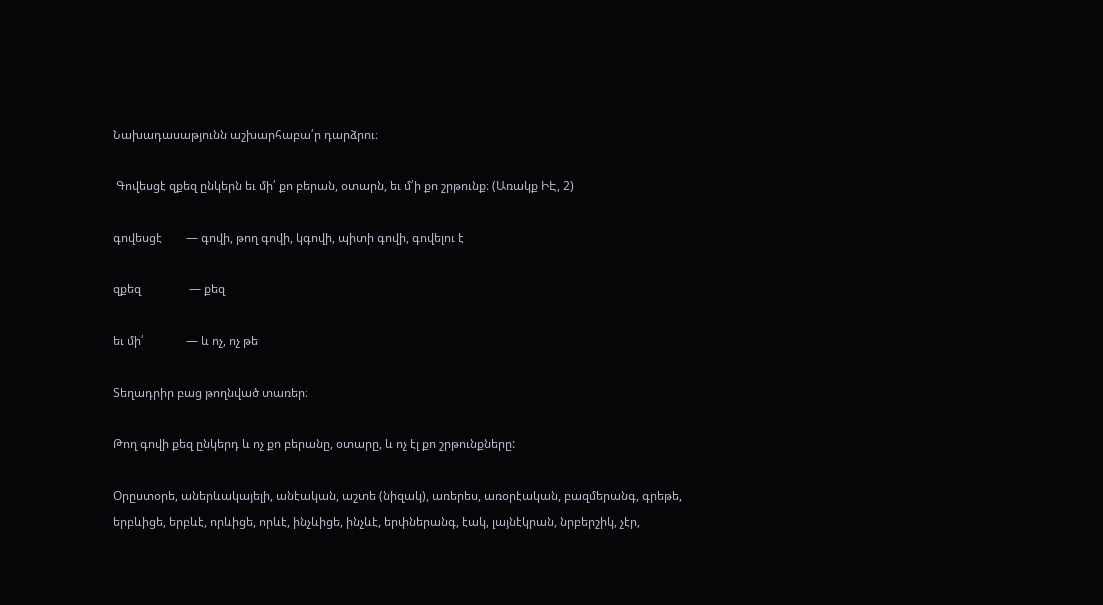Նախադասաթյունն աշխարհաբա՛ր դարձրու։

 Գովեսցէ զքեզ ընկերն եւ մի՛ քո բերան, օտարն, եւ մ՛ի քո շրթունք։ (Առակք ԻԷ, 2)

գովեսցէ        — գովի, թող գովի, կգովի, պիտի գովի, գովելու է

զքեզ                — քեզ

եւ մի՛              — և ոչ, ոչ թե

Տեղադրիր բաց թողնված տառեր։

Թող գովի քեզ ընկերդ և ոչ քո բերանը, օտարը, և ոչ էլ քո շրթունքները:

Օրըստօրե, աներևակայելի, անէական, աշտե (նիզակ), առերես, առօրէական, բազմերանգ, գրեթե, երբևիցե, երբևէ, որևիցե, որևէ, ինչևիցե, ինչևէ, երփներանգ, էակ, լայնէկրան, նրբերշիկ, չէր,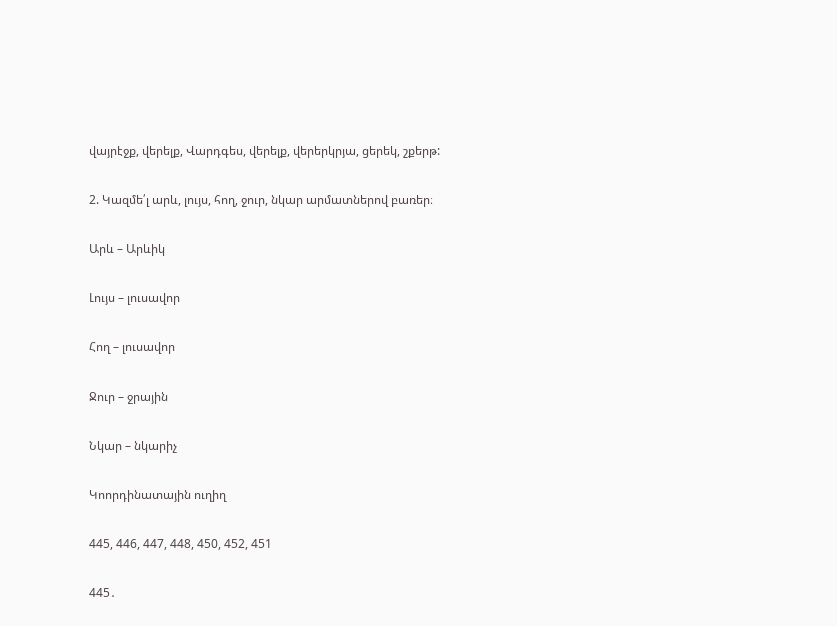վայրէջք, վերելք, Վարդգես, վերելք, վերերկրյա, ցերեկ, շքերթ:

2. Կազմե՛լ արև, լույս, հող, ջուր, նկար արմատներով բառեր։

Արև – Արևիկ

Լույս – լուսավոր

Հող – լուսավոր

Ջուր – ջրային

Նկար – նկարիչ

Կոորդինատային ուղիղ

445, 446, 447, 448, 450, 452, 451

445․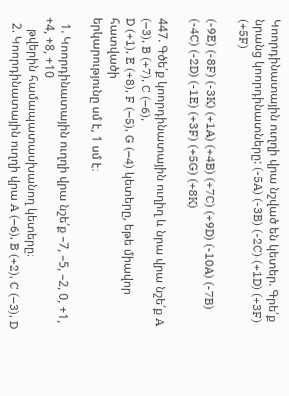Կոորդինատային ուղղի վրա նշված են կետեր. Գրե՛ք նրանց կոորդինատները: (-5A) (-3B) (-2C) (+1D) (+3F) (+5F)

(-9E) (-8F) (-3K) (+1A) (+4B) (+7C) (+9D) (-10A) (-7B) (-4C) (-2D) (-1E) (+3F) (+5G) (+8K)

447. Գծե՛ք կոորդինատային ուղիղ և նրա վրա նշե՛ք A (–3), B (+7), C (–6),
D (+1), E (+8), F (–5), G (–4) կետերը, եթե միավոր հատվածի
երկարությունը սմ է, 1 սմ է։

  1. Կոորդինատային ուղղի վրա նշե՛ք –7, –5, –2, 0, +1, +4, +8, +10
    թվերին համապատասխանող կետերը։
  2. Կոորդինատային ուղղի վրա A (–6), B (+2), C (–3), D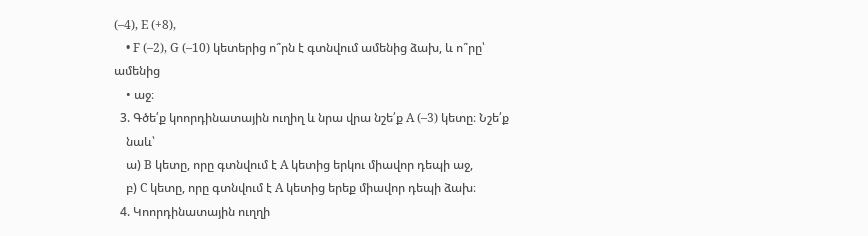(–4), E (+8),
    • F (–2), G (–10) կետերից ո՞րն է գտնվում ամենից ձախ, և ո՞րը՝ ամենից
    • աջ։
  3. Գծե՛ք կոորդինատային ուղիղ և նրա վրա նշե՛ք A (–3) կետը։ Նշե՛ք
    նաև՝
    ա) B կետը, որը գտնվում է A կետից երկու միավոր դեպի աջ,
    բ) C կետը, որը գտնվում է A կետից երեք միավոր դեպի ձախ։
  4. Կոորդինատային ուղղի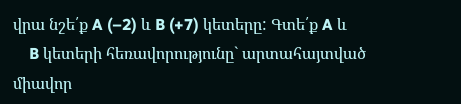վրա նշե՛ք A (–2) և B (+7) կետերը: Գտե՛ք A և
    B կետերի հեռավորությունը` արտահայտված միավոր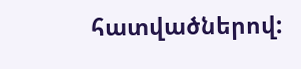հատվածներով: